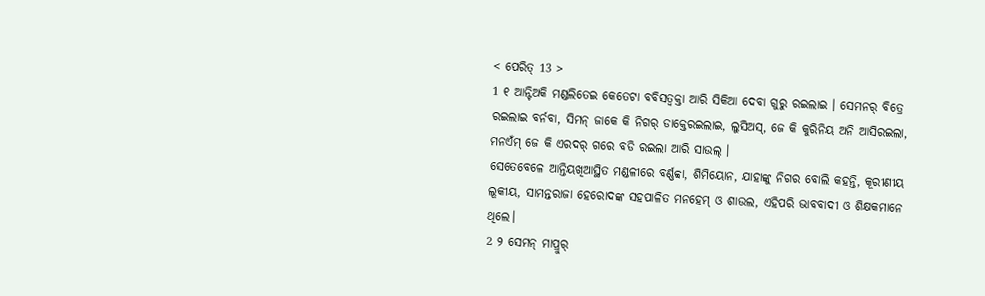< ପେରିତ୍ 13 >
1 ୧ ଆନ୍ଟିଅକି ମଣ୍ଡଲିତେଇ କେତେଟା ବବିସତ୍ବକ୍ତା ଆରି ସିକିଆ ଦେବା ଗୁରୁ ରଇଲାଇ । ସେମନର୍ ବିତ୍ରେ ରଇଲାଇ ବର୍ନବା, ସିମନ୍ ଜାକେ କି ନିଗର୍ ଡାକ୍ତେରଇଲାଇ, ଲୁସିଅସ୍, ଜେ କି କୁରିନିୟ ଅନି ଆସିରଇଲା, ମନଏଁମ୍ ଜେ କି ଏରଦର୍ ଗରେ ବଡି ରଇଲା ଆରି ସାଉଲ୍ ।
ସେତେବେଳେ ଆନ୍ତିୟଖିଆସ୍ଥିତ ମଣ୍ଡଳୀରେ ବର୍ଣ୍ଣବ୍ବା, ଶିମିୟୋନ, ଯାହାଙ୍କୁ ନିଗର ବୋଲି କହନ୍ତି, କୂରୀଣୀୟ ଲୂକୀୟ, ସାମନ୍ତରାଜା ହେରୋଦଙ୍କ ସହପାଳିତ ମନହେମ୍ ଓ ଶାଉଲ, ଏହିପରି ଭାବବାଦୀ ଓ ଶିକ୍ଷକମାନେ ଥିଲେ।
2 ୨ ସେମନ୍ ମାପ୍ରୁର୍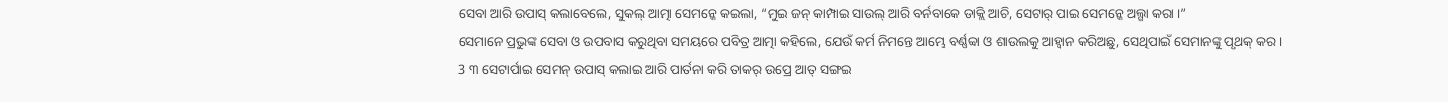ସେବା ଆରି ଉପାସ୍ କଲାବେଲେ, ସୁକଲ୍ ଆତ୍ମା ସେମନ୍କେ କଇଲା, “ମୁଇ ଜନ୍ କାମ୍ପାଇ ସାଉଲ୍ ଆରି ବର୍ନବାକେ ଡାକ୍ଲି ଆଚି, ସେଟାର୍ ପାଇ ସେମନ୍କେ ଅଲ୍ଗା କରା ।”
ସେମାନେ ପ୍ରଭୁଙ୍କ ସେବା ଓ ଉପବାସ କରୁଥିବା ସମୟରେ ପବିତ୍ର ଆତ୍ମା କହିଲେ, ଯେଉଁ କର୍ମ ନିମନ୍ତେ ଆମ୍ଭେ ବର୍ଣ୍ଣବ୍ବା ଓ ଶାଉଲକୁ ଆହ୍ୱାନ କରିଅଛୁ, ସେଥିପାଇଁ ସେମାନଙ୍କୁ ପୃଥକ୍ କର।
3 ୩ ସେଟାର୍ପାଇ ସେମନ୍ ଉପାସ୍ କଲାଇ ଆରି ପାର୍ତନା କରି ତାକର୍ ଉପ୍ରେ ଆତ୍ ସଙ୍ଗଇ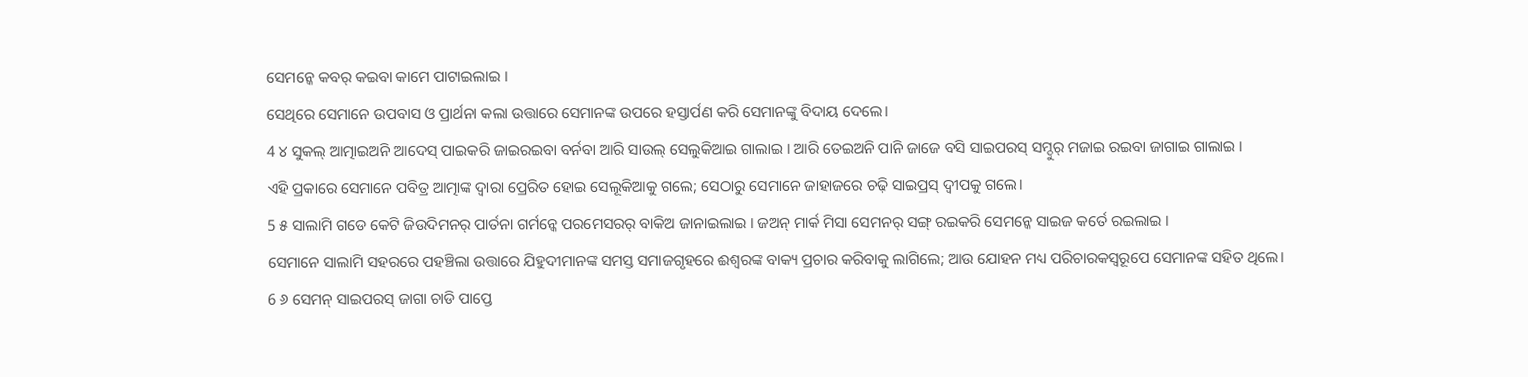ସେମନ୍କେ କବର୍ କଇବା କାମେ ପାଟାଇଲାଇ ।
ସେଥିରେ ସେମାନେ ଉପବାସ ଓ ପ୍ରାର୍ଥନା କଲା ଉତ୍ତାରେ ସେମାନଙ୍କ ଉପରେ ହସ୍ତାର୍ପଣ କରି ସେମାନଙ୍କୁ ବିଦାୟ ଦେଲେ।
4 ୪ ସୁକଲ୍ ଆତ୍ମାଇଅନି ଆଦେସ୍ ପାଇକରି ଜାଇରଇବା ବର୍ନବା ଆରି ସାଉଲ୍ ସେଲୁକିଆଇ ଗାଲାଇ । ଆରି ତେଇଅନି ପାନି ଜାଜେ ବସି ସାଇପରସ୍ ସମ୍ଦୁର୍ ମଜାଇ ରଇବା ଜାଗାଇ ଗାଲାଇ ।
ଏହି ପ୍ରକାରେ ସେମାନେ ପବିତ୍ର ଆତ୍ମାଙ୍କ ଦ୍ୱାରା ପ୍ରେରିତ ହୋଇ ସେଲୂକିଆକୁ ଗଲେ; ସେଠାରୁ ସେମାନେ ଜାହାଜରେ ଚଢ଼ି ସାଇପ୍ରସ୍ ଦ୍ବୀପକୁ ଗଲେ।
5 ୫ ସାଲାମି ଗଡେ କେଟି ଜିଉଦିମନର୍ ପାର୍ତନା ଗର୍ମନ୍କେ ପରମେସରର୍ ବାକିଅ ଜାନାଇଲାଇ । ଜଅନ୍ ମାର୍କ ମିସା ସେମନର୍ ସଙ୍ଗ୍ ରଇକରି ସେମନ୍କେ ସାଇଜ କର୍ତେ ରଇଲାଇ ।
ସେମାନେ ସାଲାମି ସହରରେ ପହଞ୍ଚିଲା ଉତ୍ତାରେ ଯିହୁଦୀମାନଙ୍କ ସମସ୍ତ ସମାଜଗୃହରେ ଈଶ୍ବରଙ୍କ ବାକ୍ୟ ପ୍ରଚାର କରିବାକୁ ଲାଗିଲେ; ଆଉ ଯୋହନ ମଧ୍ୟ ପରିଚାରକସ୍ୱରୂପେ ସେମାନଙ୍କ ସହିତ ଥିଲେ।
6 ୬ ସେମନ୍ ସାଇପରସ୍ ଜାଗା ଚାଡି ପାପ୍ତେ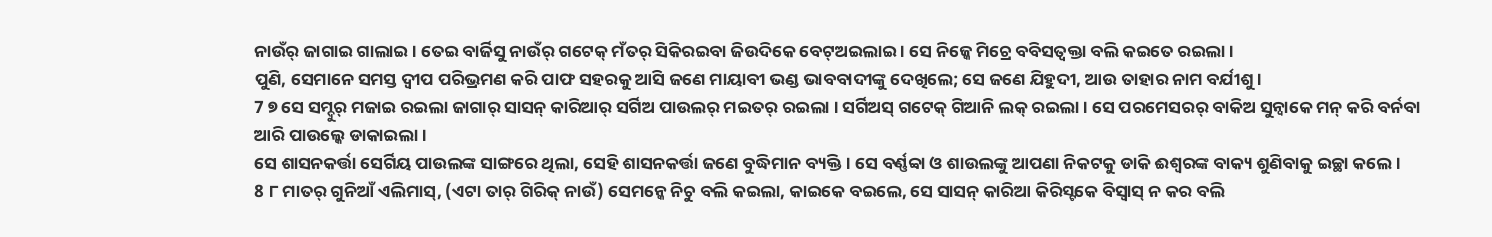ନାଉଁର୍ ଜାଗାଇ ଗାଲାଇ । ତେଇ ବାର୍ଜିସୁ ନାଉଁର୍ ଗଟେକ୍ ମଁତର୍ ସିକିରଇବା ଜିଉଦିକେ ବେଟ୍ଅଇଲାଇ । ସେ ନିଜ୍କେ ମିଚ୍ରେ ବବିସତ୍ବକ୍ତା ବଲି କଇତେ ରଇଲା ।
ପୁଣି, ସେମାନେ ସମସ୍ତ ଦ୍ୱୀପ ପରିଭ୍ରମଣ କରି ପାଫ ସହରକୁ ଆସି ଜଣେ ମାୟାବୀ ଭଣ୍ଡ ଭାବବାଦୀଙ୍କୁ ଦେଖିଲେ; ସେ ଜଣେ ଯିହୁଦୀ, ଆଉ ତାହାର ନାମ ବର୍ଯୀଶୁ।
7 ୭ ସେ ସମ୍ଦୁର୍ ମଜାଇ ରଇଲା ଜାଗାର୍ ସାସନ୍ କାରିଆର୍ ସର୍ଗିଅ ପାଉଲର୍ ମଇତର୍ ରଇଲା । ସର୍ଗିଅସ୍ ଗଟେକ୍ ଗିଆନି ଲକ୍ ରଇଲା । ସେ ପରମେସରର୍ ବାକିଅ ସୁନ୍ବାକେ ମନ୍ କରି ବର୍ନବା ଆରି ପାଉଲ୍କେ ଡାକାଇଲା ।
ସେ ଶାସନକର୍ତ୍ତା ସେର୍ଗିୟ ପାଉଲଙ୍କ ସାଙ୍ଗରେ ଥିଲା, ସେହି ଶାସନକର୍ତ୍ତା ଜଣେ ବୁଦ୍ଧିମାନ ବ୍ୟକ୍ତି। ସେ ବର୍ଣ୍ଣବ୍ବା ଓ ଶାଉଲଙ୍କୁ ଆପଣା ନିକଟକୁ ଡାକି ଈଶ୍ବରଙ୍କ ବାକ୍ୟ ଶୁଣିବାକୁ ଇଚ୍ଛା କଲେ।
8 ୮ ମାତର୍ ଗୁନିଆଁ ଏଲିମାସ୍, (ଏଟା ତାର୍ ଗିରିକ୍ ନାଉଁ) ସେମନ୍କେ ନିଚୁ ବଲି କଇଲା, କାଇକେ ବଇଲେ, ସେ ସାସନ୍ କାରିଆ କିରିସ୍ଟକେ ବିସ୍ବାସ୍ ନ କର ବଲି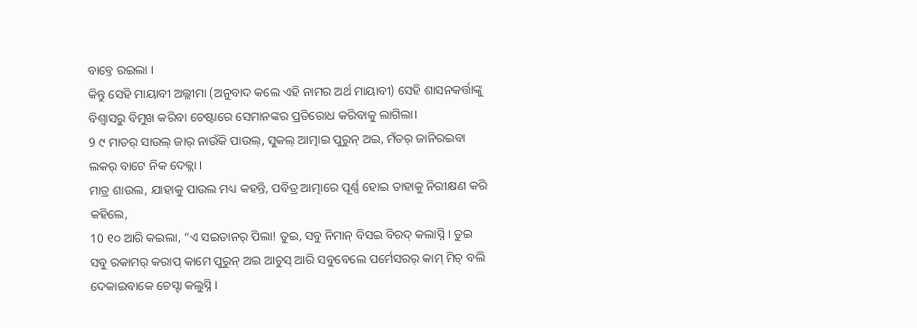ବାବ୍ତେ ରଇଲା ।
କିନ୍ତୁ ସେହି ମାୟାବୀ ଅଲ୍ଲୀମା (ଅନୁବାଦ କଲେ ଏହି ନାମର ଅର୍ଥ ମାୟାବୀ) ସେହି ଶାସନକର୍ତ୍ତାଙ୍କୁ ବିଶ୍ୱାସରୁ ବିମୁଖ କରିବା ଚେଷ୍ଟାରେ ସେମାନଙ୍କର ପ୍ରତିରୋଧ କରିବାକୁ ଲାଗିଲା।
9 ୯ ମାତର୍ ସାଉଲ୍ ଜାର୍ ନାଉଁକି ପାଉଲ୍, ସୁକଲ୍ ଆତ୍ମାଇ ପୁରୁନ୍ ଅଇ, ମଁତର୍ ଜାନିରଇବା ଲକର୍ ବାଟେ ନିକ ଦେକ୍ଲା ।
ମାତ୍ର ଶାଉଲ, ଯାହାକୁ ପାଉଲ ମଧ୍ୟ କହନ୍ତି, ପବିତ୍ର ଆତ୍ମାରେ ପୂର୍ଣ୍ଣ ହୋଇ ତାହାକୁ ନିରୀକ୍ଷଣ କରି କହିଲେ,
10 ୧୦ ଆରି କଇଲା, “ଏ ସଇତାନର୍ ପିଲା! ତୁଇ, ସବୁ ନିମାନ୍ ବିସଇ ବିରଦ୍ କଲାସ୍ନି । ତୁଇ ସବୁ ରକାମର୍ କରାପ୍ କାମେ ପୁରୁନ୍ ଅଇ ଆଚୁସ୍ ଆରି ସବୁବେଲେ ପର୍ମେସରର୍ କାମ୍ ମିଚ୍ ବଲି ଦେକାଇବାକେ ଚେସ୍ଟା କଲୁସ୍ନି ।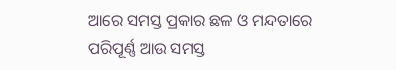ଆରେ ସମସ୍ତ ପ୍ରକାର ଛଳ ଓ ମନ୍ଦତାରେ ପରିପୂର୍ଣ୍ଣ ଆଉ ସମସ୍ତ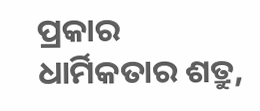ପ୍ରକାର ଧାର୍ମିକତାର ଶତ୍ରୁ,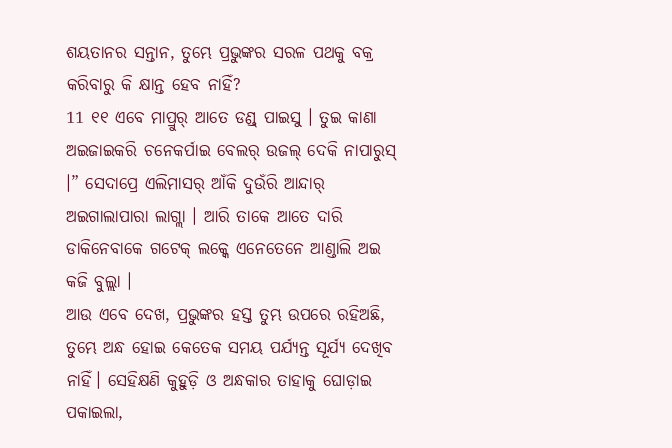ଶୟତାନର ସନ୍ତାନ, ତୁମ୍ଭେ ପ୍ରଭୁଙ୍କର ସରଳ ପଥକୁ ବକ୍ର କରିବାରୁ କି କ୍ଷାନ୍ତ ହେବ ନାହିଁ?
11 ୧୧ ଏବେ ମାପ୍ରୁର୍ ଆତେ ଡଣ୍ଡ୍ ପାଇସୁ । ତୁଇ କାଣା ଅଇଜାଇକରି ଚନେକର୍ପାଇ ବେଲର୍ ଉଜଲ୍ ଦେକି ନାପାରୁସ୍ ।” ସେଦାପ୍ରେ ଏଲିମାସର୍ ଆଁକି ଦୁଉଁରି ଆନ୍ଦାର୍ ଅଇଗାଲାପାରା ଲାଗ୍ଲା । ଆରି ତାକେ ଆତେ ଦାରି ଡାକିନେବାକେ ଗଟେକ୍ ଲକ୍କେ ଏନେତେନେ ଆଣ୍ଡାଲି ଅଇ କଜି ବୁଲ୍ଲା ।
ଆଉ ଏବେ ଦେଖ, ପ୍ରଭୁଙ୍କର ହସ୍ତ ତୁମ୍ଭ ଉପରେ ରହିଅଛି, ତୁମ୍ଭେ ଅନ୍ଧ ହୋଇ କେତେକ ସମୟ ପର୍ଯ୍ୟନ୍ତ ସୂର୍ଯ୍ୟ ଦେଖିବ ନାହିଁ। ସେହିକ୍ଷଣି କୁହୁଡ଼ି ଓ ଅନ୍ଧକାର ତାହାକୁ ଘୋଡ଼ାଇ ପକାଇଲା,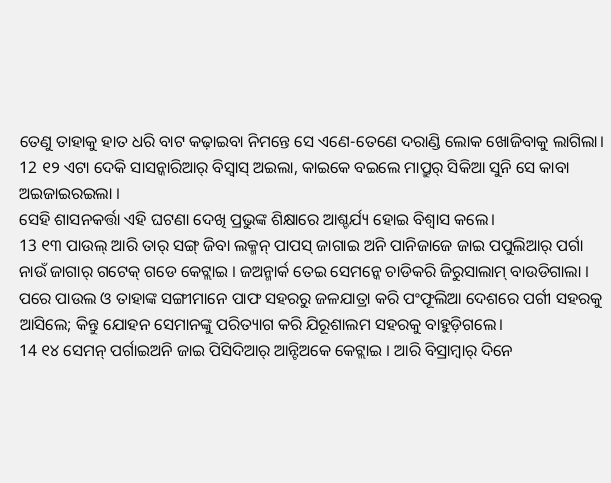ତେଣୁ ତାହାକୁ ହାତ ଧରି ବାଟ କଢ଼ାଇବା ନିମନ୍ତେ ସେ ଏଣେ-ତେଣେ ଦରାଣ୍ଡି ଲୋକ ଖୋଜିବାକୁ ଲାଗିଲା।
12 ୧୨ ଏଟା ଦେକି ସାସନ୍କାରିଆର୍ ବିସ୍ବାସ୍ ଅଇଲା, କାଇକେ ବଇଲେ ମାପ୍ରୁର୍ ସିକିଆ ସୁନି ସେ କାବା ଅଇଜାଇରଇଲା ।
ସେହି ଶାସନକର୍ତ୍ତା ଏହି ଘଟଣା ଦେଖି ପ୍ରଭୁଙ୍କ ଶିକ୍ଷାରେ ଆଶ୍ଚର୍ଯ୍ୟ ହୋଇ ବିଶ୍ୱାସ କଲେ।
13 ୧୩ ପାଉଲ୍ ଆରି ତାର୍ ସଙ୍ଗ୍ ଜିବା ଲକ୍ମନ୍ ପାପସ୍ ଜାଗାଇ ଅନି ପାନିଜାଜେ ଜାଇ ପପୁଲିଆର୍ ପର୍ଗା ନାଉଁ ଜାଗାର୍ ଗଟେକ୍ ଗଡେ କେଟ୍ଲାଇ । ଜଅନ୍ମାର୍କ ତେଇ ସେମନ୍କେ ଚାଡିକରି ଜିରୁସାଲାମ୍ ବାଉଡିଗାଲା ।
ପରେ ପାଉଲ ଓ ତାହାଙ୍କ ସଙ୍ଗୀମାନେ ପାଫ ସହରରୁ ଜଳଯାତ୍ରା କରି ପଂଫୂଲିଆ ଦେଶରେ ପର୍ଗୀ ସହରକୁ ଆସିଲେ; କିନ୍ତୁ ଯୋହନ ସେମାନଙ୍କୁ ପରିତ୍ୟାଗ କରି ଯିରୂଶାଲମ ସହରକୁ ବାହୁଡ଼ିଗଲେ।
14 ୧୪ ସେମନ୍ ପର୍ଗାଇଅନି ଜାଇ ପିସିଦିଆର୍ ଆନ୍ଟିଅକେ କେଟ୍ଲାଇ । ଆରି ବିସ୍ରାମ୍ବାର୍ ଦିନେ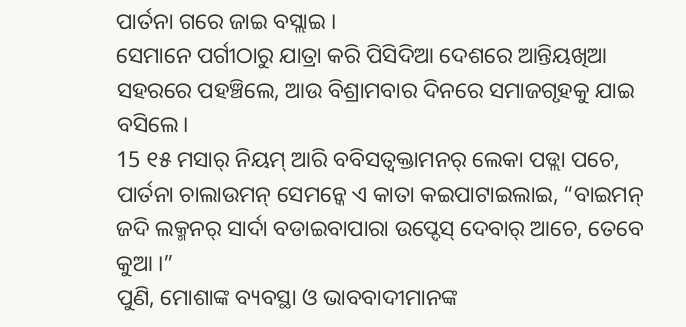ପାର୍ତନା ଗରେ ଜାଇ ବସ୍ଲାଇ ।
ସେମାନେ ପର୍ଗୀଠାରୁ ଯାତ୍ରା କରି ପିସିଦିଆ ଦେଶରେ ଆନ୍ତିୟଖିଆ ସହରରେ ପହଞ୍ଚିଲେ, ଆଉ ବିଶ୍ରାମବାର ଦିନରେ ସମାଜଗୃହକୁ ଯାଇ ବସିଲେ।
15 ୧୫ ମସାର୍ ନିୟମ୍ ଆରି ବବିସତ୍ବକ୍ତାମନର୍ ଲେକା ପଡ୍ଲା ପଚେ, ପାର୍ତନା ଚାଲାଉମନ୍ ସେମନ୍କେ ଏ କାତା କଇପାଟାଇଲାଇ, “ବାଇମନ୍ ଜଦି ଲକ୍ମନର୍ ସାର୍ଦା ବଡାଇବାପାରା ଉପ୍ଦେସ୍ ଦେବାର୍ ଆଚେ, ତେବେ କୁଆ ।”
ପୁଣି, ମୋଶାଙ୍କ ବ୍ୟବସ୍ଥା ଓ ଭାବବାଦୀମାନଙ୍କ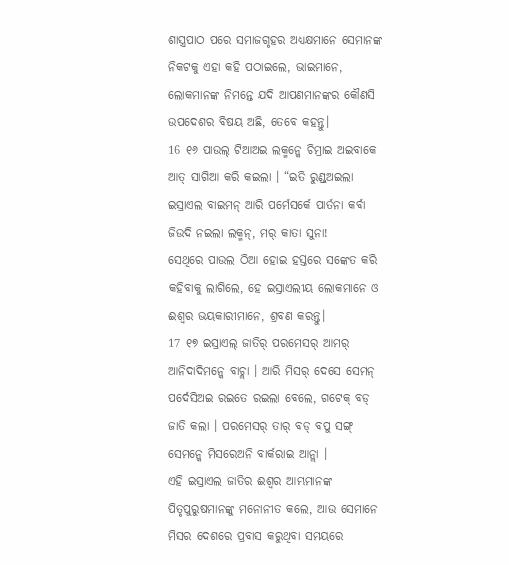ଶାସ୍ତ୍ରପାଠ ପରେ ସମାଜଗୃହର ଅଧ୍ୟକ୍ଷମାନେ ସେମାନଙ୍କ ନିକଟକୁ ଏହା କହି ପଠାଇଲେ, ଭାଇମାନେ, ଲୋକମାନଙ୍କ ନିମନ୍ତେ ଯଦି ଆପଣମାନଙ୍କର କୌଣସି ଉପଦେଶର ବିଷୟ ଅଛି, ତେବେ କହନ୍ତୁ।
16 ୧୬ ପାଉଲ୍ ଟିଆଅଇ ଲକ୍ମନ୍କେ ଚିମ୍ରାଇ ଅଇବାକେ ଆତ୍ ସାଗିଆ କରି କଇଲା । “ଇତି ରୁଣ୍ଡ୍ଅଇଲା ଇସ୍ରାଏଲ ବାଇମନ୍ ଆରି ପର୍ମେସର୍କେ ପାର୍ତନା କର୍ବା ଜିଉଦି ନଇଲା ଲକ୍ମନ୍, ମର୍ କାତା ସୁନା!
ସେଥିରେ ପାଉଲ ଠିଆ ହୋଇ ହସ୍ତରେ ସଙ୍କେତ କରି କହିବାକୁ ଲାଗିଲେ, ହେ ଇସ୍ରାଏଲୀୟ ଲୋକମାନେ ଓ ଈଶ୍ବର ଭୟକାରୀମାନେ, ଶ୍ରବଣ କରନ୍ତୁ।
17 ୧୭ ଇସ୍ରାଏଲ୍ ଜାତିର୍ ପରମେସର୍ ଆମର୍ ଆନିଦାଦିମନ୍କେ ବାଚ୍ଲା । ଆରି ମିସର୍ ଦେସେ ସେମନ୍ ପର୍ଦେସିଅଇ ରଇତେ ରଇଲା ବେଲେ, ଗଟେକ୍ ବଡ୍ ଜାତି କଲା । ପରମେସର୍ ତାର୍ ବଡ୍ ବପୁ ସଙ୍ଗ୍ ସେମନ୍କେ ମିସରେଅନି ବାର୍କରାଇ ଆନ୍ଲା ।
ଏହି ଇସ୍ରାଏଲ ଜାତିର ଈଶ୍ବର ଆମ୍ଭମାନଙ୍କ ପିତୃପୁରୁଷମାନଙ୍କୁ ମନୋନୀତ କଲେ, ଆଉ ସେମାନେ ମିସର ଦେଶରେ ପ୍ରବାସ କରୁଥିବା ସମୟରେ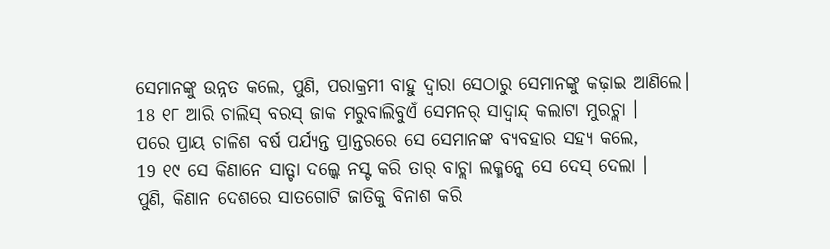ସେମାନଙ୍କୁ ଉନ୍ନତ କଲେ, ପୁଣି, ପରାକ୍ରମୀ ବାହୁ ଦ୍ୱାରା ସେଠାରୁ ସେମାନଙ୍କୁ କଢ଼ାଇ ଆଣିଲେ।
18 ୧୮ ଆରି ଚାଲିସ୍ ବରସ୍ ଜାକ ମରୁବାଲିବୁଏଁ ସେମନର୍ ସାଦ୍ବାନ୍ଦ୍ କଲାଟା ମୁରଚ୍ଲା ।
ପରେ ପ୍ରାୟ ଚାଳିଶ ବର୍ଷ ପର୍ଯ୍ୟନ୍ତ ପ୍ରାନ୍ତରରେ ସେ ସେମାନଙ୍କ ବ୍ୟବହାର ସହ୍ୟ କଲେ,
19 ୧୯ ସେ କିଣାନେ ସାତ୍ଟା ଦଲ୍କେ ନସ୍ଟ କରି ତାର୍ ବାଚ୍ଲା ଲକ୍ମନ୍କେ ସେ ଦେସ୍ ଦେଲା ।
ପୁଣି, କିଣାନ ଦେଶରେ ସାତଗୋଟି ଜାତିକୁ ବିନାଶ କରି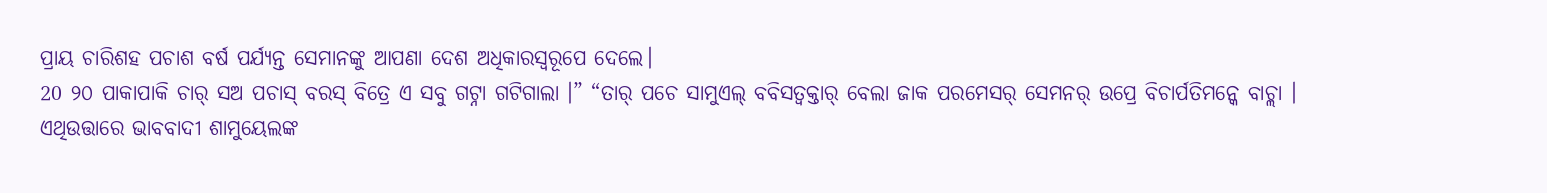ପ୍ରାୟ ଚାରିଶହ ପଚାଶ ବର୍ଷ ପର୍ଯ୍ୟନ୍ତ ସେମାନଙ୍କୁ ଆପଣା ଦେଶ ଅଧିକାରସ୍ୱରୂପେ ଦେଲେ।
20 ୨୦ ପାକାପାକି ଚାର୍ ସଅ ପଚାସ୍ ବରସ୍ ବିତ୍ରେ ଏ ସବୁ ଗଟ୍ନା ଗଟିଗାଲା ।” “ତାର୍ ପଚେ ସାମୁଏଲ୍ ବବିସତ୍ବକ୍ତାର୍ ବେଲା ଜାକ ପରମେସର୍ ସେମନର୍ ଉପ୍ରେ ବିଚାର୍ପତିମନ୍କେ ବାଚ୍ଲା ।
ଏଥିଉତ୍ତାରେ ଭାବବାଦୀ ଶାମୁୟେଲଙ୍କ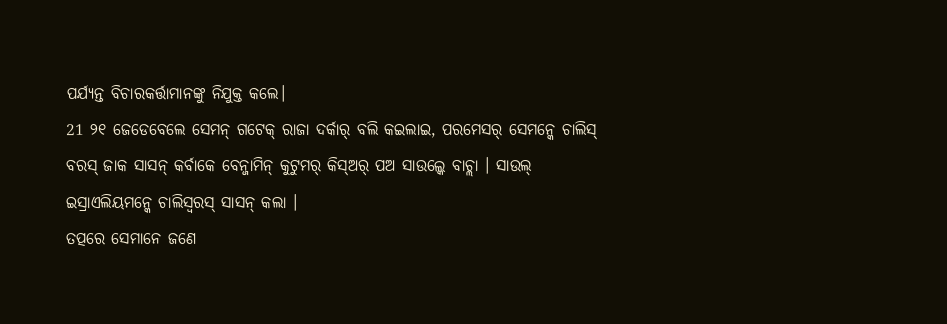ପର୍ଯ୍ୟନ୍ତ ବିଚାରକର୍ତ୍ତାମାନଙ୍କୁ ନିଯୁକ୍ତ କଲେ।
21 ୨୧ ଜେଡେବେଲେ ସେମନ୍ ଗଟେକ୍ ରାଜା ଦର୍କାର୍ ବଲି କଇଲାଇ, ପରମେସର୍ ସେମନ୍କେ ଚାଲିସ୍ ବରସ୍ ଜାକ ସାସନ୍ କର୍ବାକେ ବେନ୍ଜାମିନ୍ କୁଟୁମର୍ କିସ୍ଅର୍ ପଅ ସାଉଲ୍କେ ବାଚ୍ଲା । ସାଉଲ୍ ଇସ୍ରାଏଲିୟମନ୍କେ ଚାଲିସ୍ବରସ୍ ସାସନ୍ କଲା ।
ତତ୍ପରେ ସେମାନେ ଜଣେ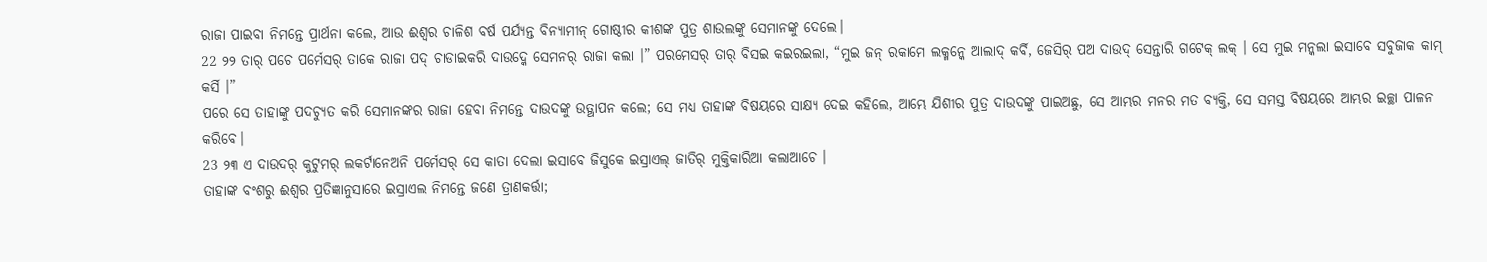ରାଜା ପାଇବା ନିମନ୍ତେ ପ୍ରାର୍ଥନା କଲେ, ଆଉ ଈଶ୍ବର ଚାଳିଶ ବର୍ଷ ପର୍ଯ୍ୟନ୍ତ ବିନ୍ୟାମୀନ୍ ଗୋଷ୍ଠୀର କୀଶଙ୍କ ପୁତ୍ର ଶାଉଲଙ୍କୁ ସେମାନଙ୍କୁ ଦେଲେ।
22 ୨୨ ତାର୍ ପଚେ ପର୍ମେସର୍ ତାକେ ରାଜା ପଦ୍ ଚାଡାଇକରି ଦାଉଦ୍କେ ସେମନର୍ ରାଜା କଲା ।” ପରମେସର୍ ତାର୍ ବିସଇ କଇରଇଲା, “ମୁଇ ଜନ୍ ରକାମେ ଲକ୍ମନ୍କେ ଆଲାଦ୍ କର୍ବି, ଜେସିର୍ ପଅ ଦାଉଦ୍ ସେନ୍ତାରି ଗଟେକ୍ ଲକ୍ । ସେ ମୁଇ ମନ୍କଲା ଇସାବେ ସବୁଜାକ କାମ୍ କର୍ସି ।”
ପରେ ସେ ତାହାଙ୍କୁ ପଦଚ୍ୟୁତ କରି ସେମାନଙ୍କର ରାଜା ହେବା ନିମନ୍ତେ ଦାଉଦଙ୍କୁ ଉତ୍ଥାପନ କଲେ; ସେ ମଧ୍ୟ ତାହାଙ୍କ ବିଷୟରେ ସାକ୍ଷ୍ୟ ଦେଇ କହିଲେ, ଆମ୍ଭେ ଯିଶୀର ପୁତ୍ର ଦାଉଦଙ୍କୁ ପାଇଅଛୁ, ସେ ଆମ୍ଭର ମନର ମତ ବ୍ୟକ୍ତି, ସେ ସମସ୍ତ ବିଷୟରେ ଆମ୍ଭର ଇଚ୍ଛା ପାଳନ କରିବେ।
23 ୨୩ ଏ ଦାଉଦର୍ କୁଟୁମର୍ ଲକର୍ଟାନେଅନି ପର୍ମେସର୍ ସେ କାତା ଦେଲା ଇସାବେ ଜିସୁକେ ଇସ୍ରାଏଲ୍ ଜାତିର୍ ମୁକ୍ତିକାରିଆ କଲାଆଚେ ।
ତାହାଙ୍କ ବଂଶରୁ ଈଶ୍ବର ପ୍ରତିଜ୍ଞାନୁସାରେ ଇସ୍ରାଏଲ ନିମନ୍ତେ ଜଣେ ତ୍ରାଣକର୍ତ୍ତା;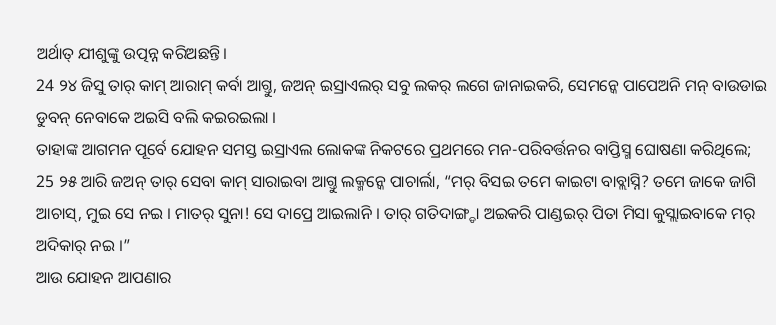ଅର୍ଥାତ୍ ଯୀଶୁଙ୍କୁ ଉତ୍ପନ୍ନ କରିଅଛନ୍ତି।
24 ୨୪ ଜିସୁ ତାର୍ କାମ୍ ଆରାମ୍ କର୍ବା ଆଗ୍ତୁ, ଜଅନ୍ ଇସ୍ରାଏଲର୍ ସବୁ ଲକର୍ ଲଗେ ଜାନାଇକରି, ସେମନ୍କେ ପାପେଅନି ମନ୍ ବାଉଡାଇ ଡୁବନ୍ ନେବାକେ ଅଇସି ବଲି କଇରଇଲା ।
ତାହାଙ୍କ ଆଗମନ ପୂର୍ବେ ଯୋହନ ସମସ୍ତ ଇସ୍ରାଏଲ ଲୋକଙ୍କ ନିକଟରେ ପ୍ରଥମରେ ମନ-ପରିବର୍ତ୍ତନର ବାପ୍ତିସ୍ମ ଘୋଷଣା କରିଥିଲେ;
25 ୨୫ ଆରି ଜଅନ୍ ତାର୍ ସେବା କାମ୍ ସାରାଇବା ଆଗ୍ତୁ ଲକ୍ମନ୍କେ ପାଚାର୍ଲା, “ମର୍ ବିସଇ ତମେ କାଇଟା ବାବ୍ଲାସ୍ନି? ତମେ ଜାକେ ଜାଗି ଆଚାସ୍, ମୁଇ ସେ ନଇ । ମାତର୍ ସୁନା! ସେ ଦାପ୍ରେ ଆଇଲାନି । ତାର୍ ଗତିଦାଙ୍ଗ୍ଡା ଅଇକରି ପାଣ୍ଡଇର୍ ପିତା ମିସା କୁସ୍ଲାଇବାକେ ମର୍ ଅଦିକାର୍ ନଇ ।”
ଆଉ ଯୋହନ ଆପଣାର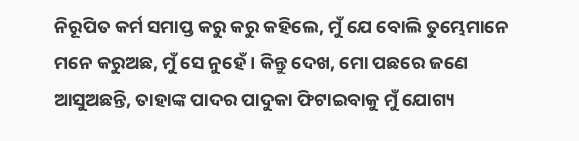ନିରୂପିତ କର୍ମ ସମାପ୍ତ କରୁ କରୁ କହିଲେ, ମୁଁ ଯେ ବୋଲି ତୁମ୍ଭେମାନେ ମନେ କରୁଅଛ, ମୁଁ ସେ ନୁହେଁ। କିନ୍ତୁ ଦେଖ, ମୋ ପଛରେ ଜଣେ ଆସୁଅଛନ୍ତି, ତାହାଙ୍କ ପାଦର ପାଦୁକା ଫିଟାଇବାକୁ ମୁଁ ଯୋଗ୍ୟ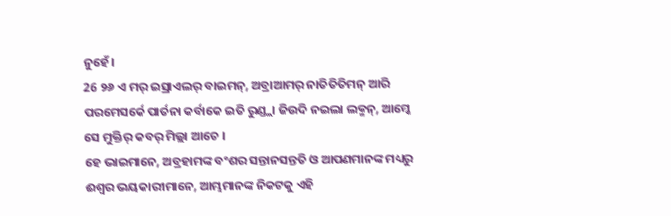ନୁହେଁ।
26 ୨୬ ଏ ମର୍ ଇସ୍ରାଏଲର୍ ବାଇମନ୍, ଅବ୍ରାଆମର୍ ନାତିତିତିମନ୍ ଆରି ପରମେସର୍କେ ପାର୍ତନା କର୍ବାକେ ଇତି ରୁଣ୍ଡ୍ଲା ଜିଉଦି ନଇଲା ଲକ୍ମନ୍, ଆମ୍କେ ସେ ମୁକ୍ତିର୍ କବର୍ ମିଲ୍ଲା ଆଚେ ।
ହେ ଭାଇମାନେ, ଅବ୍ରହାମଙ୍କ ବଂଶର ସନ୍ତାନସନ୍ତତି ଓ ଆପଣମାନଙ୍କ ମଧ୍ୟରୁ ଈଶ୍ବର ଭୟକାରୀମାନେ, ଆମ୍ଭମାନଙ୍କ ନିକଟକୁ ଏହି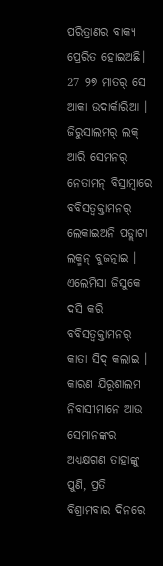ପରିତ୍ରାଣର ବାକ୍ୟ ପ୍ରେରିତ ହୋଇଅଛି।
27 ୨୭ ମାତର୍ ସେ ଆକା ଉଦାର୍କାରିଆ । ଜିରୁସାଲମର୍ ଲକ୍ ଆରି ସେମନର୍ ନେତାମନ୍ ବିସ୍ରାମ୍ବାରେ ବବିସତ୍ବକ୍ତାମନର୍ ଲେକାଇଅନି ପଡ୍ଲାଟା ଲକ୍ମନ୍ ବୁଜତ୍ନାଇ । ଏଲେମିସା ଜିସୁକେ ଦସି କରି ବବିସତ୍ବକ୍ତାମନର୍ କାତା ସିଦ୍ କଲାଇ ।
କାରଣ ଯିରୂଶାଲମ ନିବାସୀମାନେ ଆଉ ସେମାନଙ୍କର ଅଧ୍ୟକ୍ଷଗଣ ତାହାଙ୍କୁ ପୁଣି, ପ୍ରତି ବିଶ୍ରାମବାର ଦିନରେ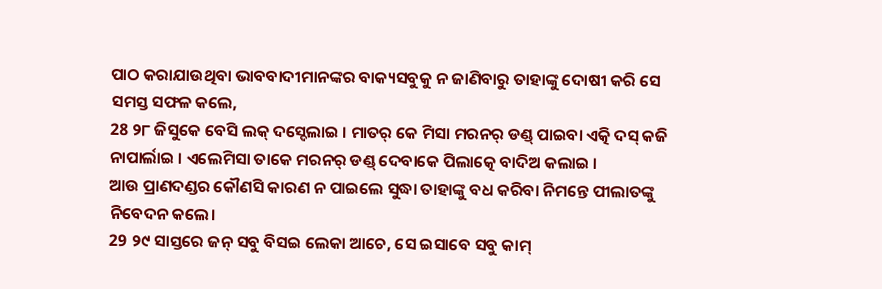ପାଠ କରାଯାଉଥିବା ଭାବବାଦୀମାନଙ୍କର ବାକ୍ୟସବୁକୁ ନ ଜାଣିବାରୁ ତାହାଙ୍କୁ ଦୋଷୀ କରି ସେ ସମସ୍ତ ସଫଳ କଲେ,
28 ୨୮ ଜିସୁକେ ବେସି ଲକ୍ ଦସ୍ଦେଲାଇ । ମାତର୍ କେ ମିସା ମରନର୍ ଡଣ୍ଡ୍ ପାଇବା ଏତ୍କି ଦସ୍ କଜି ନାପାର୍ଲାଇ । ଏଲେମିସା ତାକେ ମରନର୍ ଡଣ୍ଡ୍ ଦେବାକେ ପିଲାତ୍କେ ବାଦିଅ କଲାଇ ।
ଆଉ ପ୍ରାଣଦଣ୍ଡର କୌଣସି କାରଣ ନ ପାଇଲେ ସୁଦ୍ଧା ତାହାଙ୍କୁ ବଧ କରିବା ନିମନ୍ତେ ପୀଲାତଙ୍କୁ ନିବେଦନ କଲେ।
29 ୨୯ ସାସ୍ତରେ ଜନ୍ ସବୁ ବିସଇ ଲେକା ଆଚେ, ସେ ଇସାବେ ସବୁ କାମ୍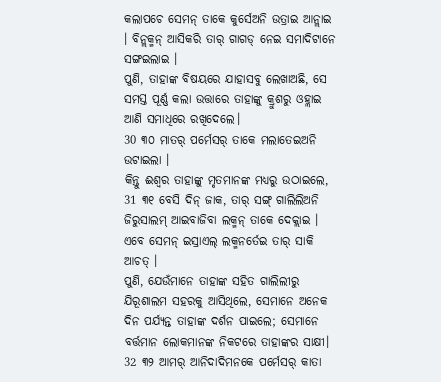କଲାପଚେ ସେମନ୍ ତାକେ କୁର୍ସେଅନି ଉତ୍ରାଇ ଆନ୍ଲାଇ । ବିନ୍ଲକ୍ମନ୍ ଆସିକରି ତାର୍ ଗାଗଡ୍ ନେଇ ସମାଦିଟାନେ ସଙ୍ଗଇଲାଇ ।
ପୁଣି, ତାହାଙ୍କ ବିଷୟରେ ଯାହାସବୁ ଲେଖାଅଛି, ସେ ସମସ୍ତ ପୂର୍ଣ୍ଣ କଲା ଉତ୍ତାରେ ତାହାଙ୍କୁ କ୍ରୁଶରୁ ଓହ୍ଲାଇ ଆଣି ସମାଧିରେ ରଖିଦେଲେ।
30 ୩୦ ମାତର୍ ପର୍ମେସର୍ ତାକେ ମଲାତେଇଅନି ଉଟାଇଲା ।
କିନ୍ତୁ ଈଶ୍ବର ତାହାଙ୍କୁ ମୃତମାନଙ୍କ ମଧ୍ୟରୁ ଉଠାଇଲେ,
31 ୩୧ ବେସି ଦିନ୍ ଜାକ, ତାର୍ ସଙ୍ଗ୍ ଗାଲିଲିଅନି ଜିରୁସାଲମ୍ ଆଇବାଜିବା ଲକ୍ମନ୍ ତାକେ ଦେକ୍ଲାଇ । ଏବେ ସେମନ୍ ଇସ୍ରାଏଲ୍ ଲକ୍ମନର୍ତେଇ ତାର୍ ସାକି ଆଚତ୍ ।
ପୁଣି, ଯେଉଁମାନେ ତାହାଙ୍କ ସହିତ ଗାଲିଲୀରୁ ଯିରୂଶାଲମ ସହରକୁ ଆସିଥିଲେ, ସେମାନେ ଅନେକ ଦିନ ପର୍ଯ୍ୟନ୍ତ ତାହାଙ୍କ ଦର୍ଶନ ପାଇଲେ; ସେମାନେ ବର୍ତ୍ତମାନ ଲୋକମାନଙ୍କ ନିକଟରେ ତାହାଙ୍କର ସାକ୍ଷୀ।
32 ୩୨ ଆମର୍ ଆନିଦାଦିମନକେ ପର୍ମେସର୍ କାତା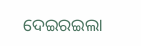ଦେଇରଇଲା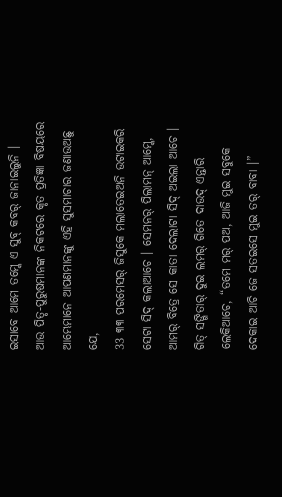ଇସାବେ ଆମେ ତମ୍କେ ଏ ସୁବ୍ କବର୍ ଜାନାଇଲୁନି ।
ଆଉ ପିତୃ-ପୁରୁଷମାନଙ୍କ ନିକଟରେ କୃତ ପ୍ରତିଜ୍ଞା ବିଷୟରେ ଆମ୍ଭେମାନେ ଆପଣମାନଙ୍କୁ ଏହି ସୁସମାଚାର ଜଣାଉଅଛୁ ଯେ,
33 ୩୩ ପରମେସର୍ ଜିସୁକେ ମଲାତେଇଅନି ଉଟାଇକରି ସେଟା ସିଦ୍ କଲାଆଚେ । ସେମନର୍ ପିଲାମନ୍ ଆମ୍କେ, ଆମର୍ ବିତ୍ରେ ସେ କାତା ଦେଲାଟା ସିଦ୍ ଅଇଲା ଆଚେ । ଗିତ୍ ସଙ୍ଗିତାର୍ ଦୁଇ ଲମର୍ ଗିତେ ଦାଉଦ୍ ଏନ୍ତାରି ଲେକିଆଚେ, “ତମେ ମର୍ ପଅ, ଆଜି ମୁଇ ସବୁକେ ଦେକାଇ ଆଚି ଜେ ସତଇସେ ମୁଇ ତର୍ ବାବା ।”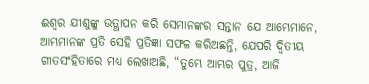ଈଶ୍ବର ଯୀଶୁଙ୍କୁ ଉତ୍ଥାପନ କରି ସେମାନଙ୍କର ସନ୍ତାନ ଯେ ଆମ୍ଭେମାନେ, ଆମ୍ଭମାନଙ୍କ ପ୍ରତି ସେହି ପ୍ରତିଜ୍ଞା ସଫଳ କରିଅଛନ୍ତି, ଯେପରି ଦ୍ବିତୀୟ ଗୀତସଂହିତାରେ ମଧ୍ୟ ଲେଖାଅଛି, “ତୁମ୍ଭେ ଆମ୍ଭର ପୁତ୍ର, ଆଜି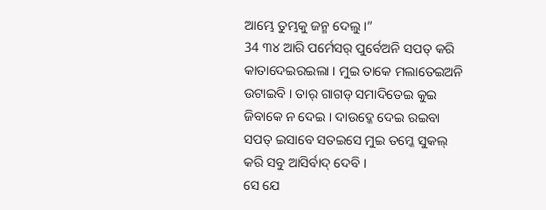ଆମ୍ଭେ ତୁମ୍ଭକୁ ଜନ୍ମ ଦେଲୁ।”
34 ୩୪ ଆରି ପର୍ମେସର୍ ପୁର୍ବେଅନି ସପତ୍ କରି କାତାଦେଇରଇଲା । ମୁଇ ତାକେ ମଲାତେଇଅନି ଉଟାଇବି । ତାର୍ ଗାଗଡ୍ ସମାଦିତେଇ କୁଇ ଜିବାକେ ନ ଦେଇ । ଦାଉଦ୍କେ ଦେଇ ରଇବା ସପତ୍ ଇସାବେ ସତଇସେ ମୁଇ ତମ୍କେ ସୁକଲ୍ କରି ସବୁ ଆସିର୍ବାଦ୍ ଦେବି ।
ସେ ଯେ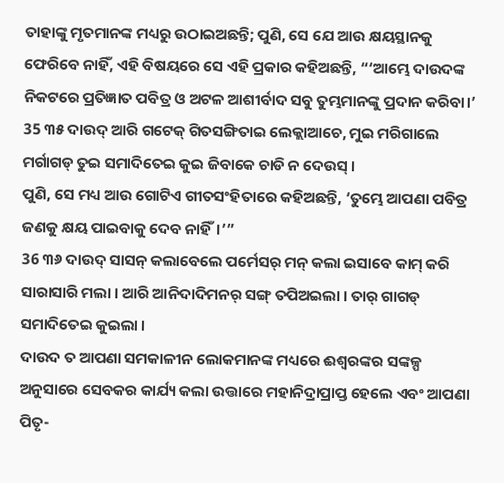ତାହାଙ୍କୁ ମୃତମାନଙ୍କ ମଧ୍ୟରୁ ଉଠାଇଅଛନ୍ତି; ପୁଣି, ସେ ଯେ ଆଉ କ୍ଷୟସ୍ଥାନକୁ ଫେରିବେ ନାହିଁ, ଏହି ବିଷୟରେ ସେ ଏହି ପ୍ରକାର କହିଅଛନ୍ତି, “‘ଆମ୍ଭେ ଦାଉଦଙ୍କ ନିକଟରେ ପ୍ରତିଜ୍ଞାତ ପବିତ୍ର ଓ ଅଟଳ ଆଶୀର୍ବାଦ ସବୁ ତୁମ୍ଭମାନଙ୍କୁ ପ୍ରଦାନ କରିବା।’
35 ୩୫ ଦାଉଦ୍ ଆରି ଗଟେକ୍ ଗିତସଙ୍ଗିତାଇ ଲେକ୍ଲାଆଚେ, ମୁଇ ମରିଗାଲେ ମର୍ଗାଗଡ୍ ତୁଇ ସମାଦିତେଇ କୁଇ ଜିବାକେ ଚାଡି ନ ଦେଉସ୍ ।
ପୁଣି, ସେ ମଧ୍ୟ ଆଉ ଗୋଟିଏ ଗୀତସଂହିତାରେ କହିଅଛନ୍ତି, ‘ତୁମ୍ଭେ ଆପଣା ପବିତ୍ର ଜଣକୁ କ୍ଷୟ ପାଇବାକୁ ଦେବ ନାହିଁ।’”
36 ୩୬ ଦାଉଦ୍ ସାସନ୍ କଲାବେଲେ ପର୍ମେସର୍ ମନ୍ କଲା ଇସାବେ କାମ୍ କରି ସାରାସାରି ମଲା । ଆରି ଆନିଦାଦିମନର୍ ସଙ୍ଗ୍ ତପିଅଇଲା । ତାର୍ ଗାଗଡ୍ ସମାଦିତେଇ କୁଇଲା ।
ଦାଉଦ ତ ଆପଣା ସମକାଳୀନ ଲୋକମାନଙ୍କ ମଧ୍ୟରେ ଈଶ୍ବରଙ୍କର ସଙ୍କଳ୍ପ ଅନୁସାରେ ସେବକର କାର୍ଯ୍ୟ କଲା ଉତ୍ତାରେ ମହାନିଦ୍ରାପ୍ରାପ୍ତ ହେଲେ ଏବଂ ଆପଣା ପିତୃ-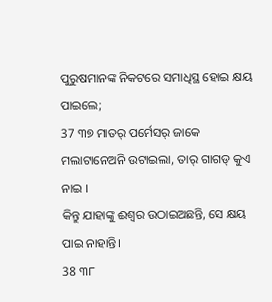ପୁରୁଷମାନଙ୍କ ନିକଟରେ ସମାଧିସ୍ଥ ହୋଇ କ୍ଷୟ ପାଇଲେ;
37 ୩୭ ମାତର୍ ପର୍ମେସର୍ ଜାକେ ମଲାଟାନେଅନି ଉଟାଇଲା, ତାର୍ ଗାଗଡ୍ କୁଏ ନାଇ ।
କିନ୍ତୁ ଯାହାଙ୍କୁ ଈଶ୍ବର ଉଠାଇଅଛନ୍ତି, ସେ କ୍ଷୟ ପାଇ ନାହାନ୍ତି।
38 ୩୮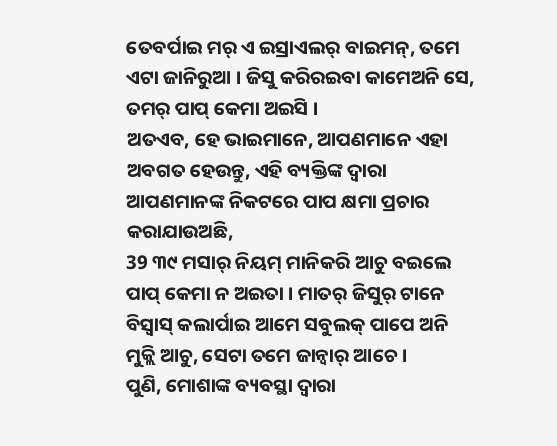ତେବର୍ପାଇ ମର୍ ଏ ଇସ୍ରାଏଲର୍ ବାଇମନ୍, ତମେ ଏଟା ଜାନିରୁଆ । ଜିସୁ କରିରଇବା କାମେଅନି ସେ, ତମର୍ ପାପ୍ କେମା ଅଇସି ।
ଅତଏବ, ହେ ଭାଇମାନେ, ଆପଣମାନେ ଏହା ଅବଗତ ହେଉନ୍ତୁ, ଏହି ବ୍ୟକ୍ତିଙ୍କ ଦ୍ୱାରା ଆପଣମାନଙ୍କ ନିକଟରେ ପାପ କ୍ଷମା ପ୍ରଚାର କରାଯାଉଅଛି,
39 ୩୯ ମସାର୍ ନିୟମ୍ ମାନିକରି ଆଚୁ ବଇଲେ ପାପ୍ କେମା ନ ଅଇତା । ମାତର୍ ଜିସୁର୍ ଟାନେ ବିସ୍ବାସ୍ କଲାର୍ପାଇ ଆମେ ସବୁଲକ୍ ପାପେ ଅନି ମୁକ୍ଲି ଆଚୁ, ସେଟା ତମେ ଜାନ୍ବାର୍ ଆଚେ ।
ପୁଣି, ମୋଶାଙ୍କ ବ୍ୟବସ୍ଥା ଦ୍ୱାରା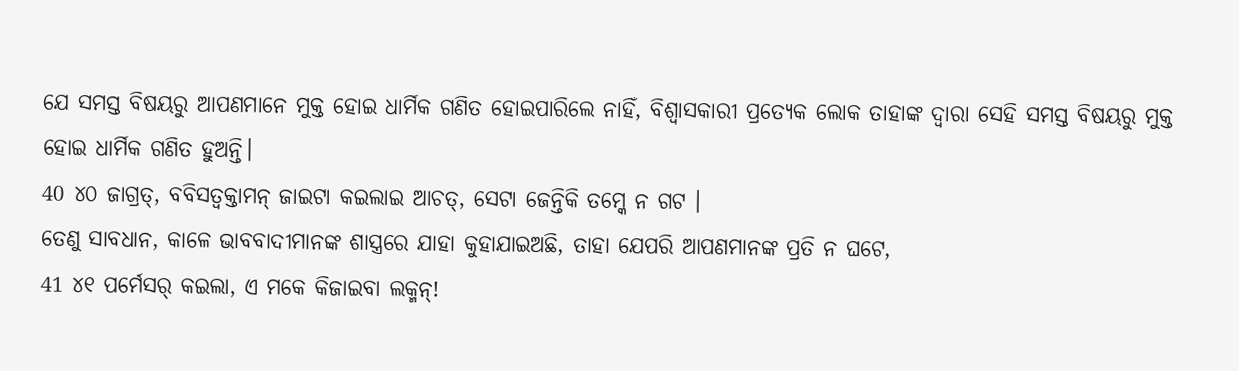ଯେ ସମସ୍ତ ବିଷୟରୁ ଆପଣମାନେ ମୁକ୍ତ ହୋଇ ଧାର୍ମିକ ଗଣିତ ହୋଇପାରିଲେ ନାହିଁ, ବିଶ୍ୱାସକାରୀ ପ୍ରତ୍ୟେକ ଲୋକ ତାହାଙ୍କ ଦ୍ୱାରା ସେହି ସମସ୍ତ ବିଷୟରୁ ମୁକ୍ତ ହୋଇ ଧାର୍ମିକ ଗଣିତ ହୁଅନ୍ତି।
40 ୪୦ ଜାଗ୍ରତ୍, ବବିସତ୍ବକ୍ତାମନ୍ ଜାଇଟା କଇଲାଇ ଆଚତ୍, ସେଟା ଜେନ୍ତିକି ତମ୍କେ ନ ଗଟ ।
ତେଣୁ ସାବଧାନ, କାଳେ ଭାବବାଦୀମାନଙ୍କ ଶାସ୍ତ୍ରରେ ଯାହା କୁହାଯାଇଅଛି, ତାହା ଯେପରି ଆପଣମାନଙ୍କ ପ୍ରତି ନ ଘଟେ,
41 ୪୧ ପର୍ମେସର୍ କଇଲା, ଏ ମକେ କିଜାଇବା ଲକ୍ମନ୍!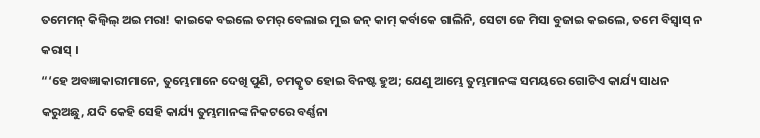ତମେମନ୍ କିଲ୍ବିଲ୍ ଅଇ ମରା! କାଇକେ ବଇଲେ ତମର୍ ବେଲାଇ ମୁଇ ଜନ୍ କାମ୍ କର୍ବାକେ ଗାଲିନି, ସେଟା ଜେ ମିସା ବୁଜାଇ କଇଲେ, ତମେ ବିସ୍ବାସ୍ ନ କରାସ୍ ।
“‘ହେ ଅବଜ୍ଞାକାରୀମାନେ, ତୁମ୍ଭେମାନେ ଦେଖି ପୁଣି, ଚମତ୍କୃତ ହୋଇ ବିନଷ୍ଟ ହୁଅ; ଯେଣୁ ଆମ୍ଭେ ତୁମ୍ଭମାନଙ୍କ ସମୟରେ ଗୋଟିଏ କାର୍ଯ୍ୟ ସାଧନ କରୁଅଛୁ, ଯଦି କେହି ସେହି କାର୍ଯ୍ୟ ତୁମ୍ଭମାନଙ୍କ ନିକଟରେ ବର୍ଣ୍ଣନା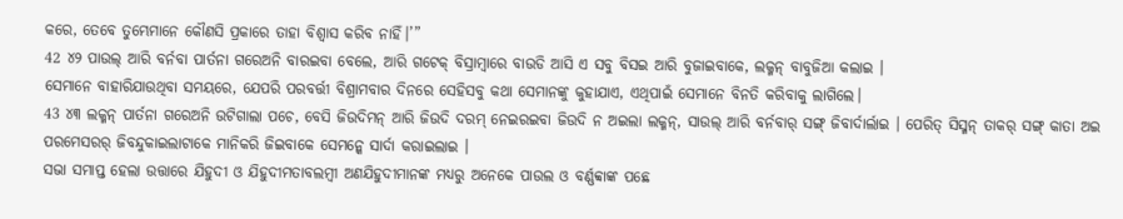କରେ, ତେବେ ତୁମ୍ଭେମାନେ କୌଣସି ପ୍ରକାରେ ତାହା ବିଶ୍ୱାସ କରିବ ନାହିଁ।’”
42 ୪୨ ପାଉଲ୍ ଆରି ବର୍ନବା ପାର୍ତନା ଗରେଅନି ବାରଇବା ବେଲେ, ଆରି ଗଟେକ୍ ବିସ୍ରାମ୍ବାରେ ବାଉଡି ଆସି ଏ ସବୁ ବିସଇ ଆରି ବୁଜାଇବାକେ, ଲକ୍ମନ୍ ବାବୁଜିଆ କଲାଇ ।
ସେମାନେ ବାହାରିଯାଉଥିବା ସମୟରେ, ଯେପରି ପରବର୍ତ୍ତୀ ବିଶ୍ରାମବାର ଦିନରେ ସେହିସବୁ କଥା ସେମାନଙ୍କୁ କୁହାଯାଏ, ଏଥିପାଇଁ ସେମାନେ ବିନତି କରିବାକୁ ଲାଗିଲେ।
43 ୪୩ ଲକ୍ମନ୍ ପାର୍ତନା ଗରେଅନି ଉଟିଗାଲା ପଚେ, ବେସି ଜିଉଦିମନ୍ ଆରି ଜିଉଦି ଦରମ୍ ନେଇରଇବା ଜିଉଦି ନ ଅଇଲା ଲକ୍ମନ୍, ସାଉଲ୍ ଆରି ବର୍ନବାର୍ ସଙ୍ଗ୍ ଜିବାର୍ଦାର୍ଲାଇ । ପେରିତ୍ ସିସ୍ମନ୍ ତାକର୍ ସଙ୍ଗ୍ କାତା ଅଇ ପରମେସରର୍ ଜିବନ୍ଦୁକାଇଲାଟାକେ ମାନିକରି ଜିଇବାକେ ସେମନ୍କେ ସାର୍ଦା କରାଇଲାଇ ।
ସଭା ସମାପ୍ତ ହେଲା ଉତ୍ତାରେ ଯିହୁଦୀ ଓ ଯିହୁଦୀମତାବଲମ୍ବୀ ଅଣଯିହୁଦୀମାନଙ୍କ ମଧ୍ୟରୁ ଅନେକେ ପାଉଲ ଓ ବର୍ଣ୍ଣବ୍ବାଙ୍କ ପଛେ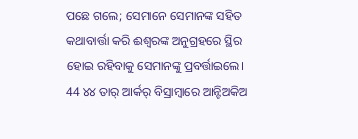ପଛେ ଗଲେ; ସେମାନେ ସେମାନଙ୍କ ସହିତ କଥାବାର୍ତ୍ତା କରି ଈଶ୍ବରଙ୍କ ଅନୁଗ୍ରହରେ ସ୍ଥିର ହୋଇ ରହିବାକୁ ସେମାନଙ୍କୁ ପ୍ରବର୍ତ୍ତାଇଲେ।
44 ୪୪ ତାର୍ ଆର୍କର୍ ବିସ୍ରାମ୍ବାରେ ଆନ୍ଟିଅକିଅ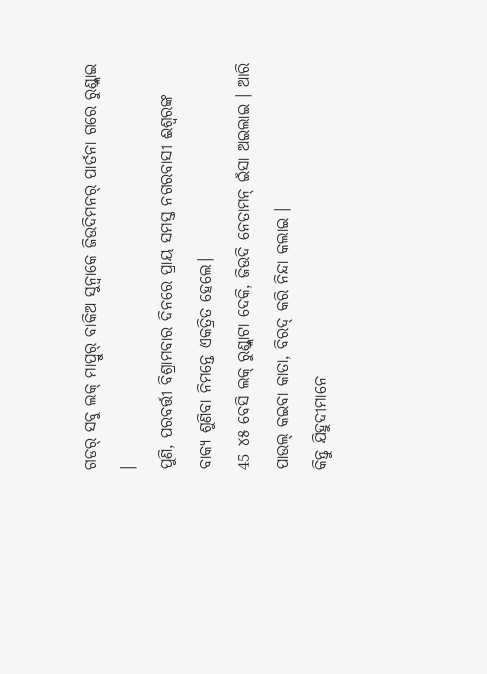ଗଡର୍ ସବୁ ଲକ୍ ମାପ୍ରୁର୍ ବାକିଅ ସୁନ୍ବାକେ ଜିଉଦିମନର୍ ପାର୍ତନା ଗରେ ରୁଣ୍ଡ୍ଲାଇ ।
ପୁଣି, ପରବର୍ତ୍ତୀ ବିଶ୍ରାମବାର ଦିନରେ ପ୍ରାୟ ସମସ୍ତ ନଗରବାସୀ ଈଶ୍ବରଙ୍କ ବାକ୍ୟ ଶୁଣିବା ନିମନ୍ତେ ଏକତ୍ରିତ ହେଲେ।
45 ୪୫ ବେସି ଲକ୍ ରୁଣ୍ଡ୍ଲାଟା ଦେକି, ଜିଉଦି ନେତାମନ୍ ଇଁସା ଅଇଲାଇ । ଆରି ପାଉଲ୍ କଇବା କାତା, ବିରଦ୍ କରି ନିନ୍ଦା କଲାଇ ।
କିନ୍ତୁ ଯିହୁଦୀମାନେ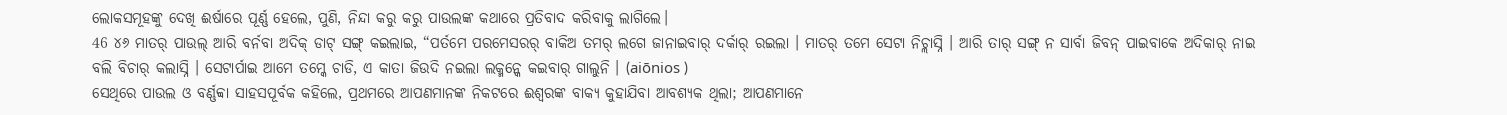ଲୋକସମୂହଙ୍କୁ ଦେଖି ଈର୍ଷାରେ ପୂର୍ଣ୍ଣ ହେଲେ, ପୁଣି, ନିନ୍ଦା କରୁ କରୁ ପାଉଲଙ୍କ କଥାରେ ପ୍ରତିବାଦ କରିବାକୁ ଲାଗିଲେ।
46 ୪୬ ମାତର୍ ପାଉଲ୍ ଆରି ବର୍ନବା ଅଦିକ୍ ଡାଟ୍ ସଙ୍ଗ୍ କଇଲାଇ, “ପର୍ତମେ ପରମେସରର୍ ବାକିଅ ତମର୍ ଲଗେ ଜାନାଇବାର୍ ଦର୍କାର୍ ରଇଲା । ମାତର୍ ତମେ ସେଟା ନିଚ୍ଲାସ୍ନି । ଆରି ତାର୍ ସଙ୍ଗ୍ ନ ସାର୍ବା ଜିବନ୍ ପାଇବାକେ ଅଦିକାର୍ ନାଇ ବଲି ବିଚାର୍ କଲାସ୍ନି । ସେଟାର୍ପାଇ ଆମେ ତମ୍କେ ଚାଡି, ଏ କାତା ଜିଉଦି ନଇଲା ଲକ୍ମନ୍କେ କଇବାର୍ ଗାଲୁନି । (aiōnios )
ସେଥିରେ ପାଉଲ ଓ ବର୍ଣ୍ଣବ୍ବା ସାହସପୂର୍ବକ କହିଲେ, ପ୍ରଥମରେ ଆପଣମାନଙ୍କ ନିକଟରେ ଈଶ୍ବରଙ୍କ ବାକ୍ୟ କୁହାଯିବା ଆବଶ୍ୟକ ଥିଲା; ଆପଣମାନେ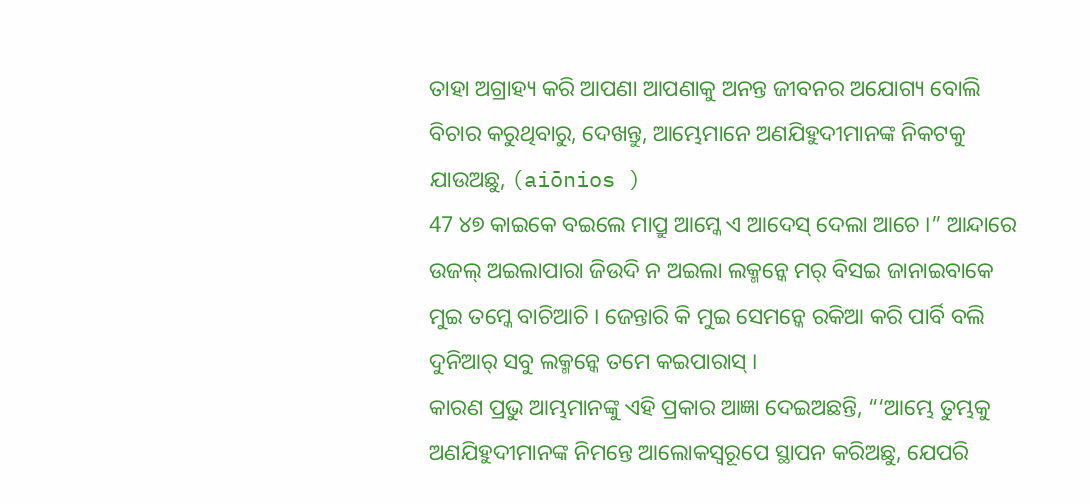ତାହା ଅଗ୍ରାହ୍ୟ କରି ଆପଣା ଆପଣାକୁ ଅନନ୍ତ ଜୀବନର ଅଯୋଗ୍ୟ ବୋଲି ବିଚାର କରୁଥିବାରୁ, ଦେଖନ୍ତୁ, ଆମ୍ଭେମାନେ ଅଣଯିହୁଦୀମାନଙ୍କ ନିକଟକୁ ଯାଉଅଛୁ, (aiōnios )
47 ୪୭ କାଇକେ ବଇଲେ ମାପ୍ରୁ ଆମ୍କେ ଏ ଆଦେସ୍ ଦେଲା ଆଚେ ।” ଆନ୍ଦାରେ ଉଜଲ୍ ଅଇଲାପାରା ଜିଉଦି ନ ଅଇଲା ଲକ୍ମନ୍କେ ମର୍ ବିସଇ ଜାନାଇବାକେ ମୁଇ ତମ୍କେ ବାଚିଆଚି । ଜେନ୍ତାରି କି ମୁଇ ସେମନ୍କେ ରକିଆ କରି ପାର୍ବି ବଲି ଦୁନିଆର୍ ସବୁ ଲକ୍ମନ୍କେ ତମେ କଇପାରାସ୍ ।
କାରଣ ପ୍ରଭୁ ଆମ୍ଭମାନଙ୍କୁ ଏହି ପ୍ରକାର ଆଜ୍ଞା ଦେଇଅଛନ୍ତି, “‘ଆମ୍ଭେ ତୁମ୍ଭକୁ ଅଣଯିହୁଦୀମାନଙ୍କ ନିମନ୍ତେ ଆଲୋକସ୍ୱରୂପେ ସ୍ଥାପନ କରିଅଛୁ, ଯେପରି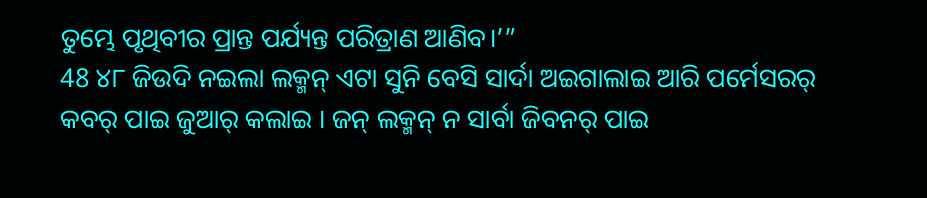ତୁମ୍ଭେ ପୃଥିବୀର ପ୍ରାନ୍ତ ପର୍ଯ୍ୟନ୍ତ ପରିତ୍ରାଣ ଆଣିବ।’”
48 ୪୮ ଜିଉଦି ନଇଲା ଲକ୍ମନ୍ ଏଟା ସୁନି ବେସି ସାର୍ଦା ଅଇଗାଲାଇ ଆରି ପର୍ମେସରର୍ କବର୍ ପାଇ ଜୁଆର୍ କଲାଇ । ଜନ୍ ଲକ୍ମନ୍ ନ ସାର୍ବା ଜିବନର୍ ପାଇ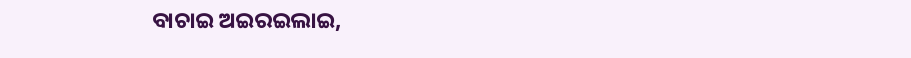ବାଚାଇ ଅଇରଇଲାଇ,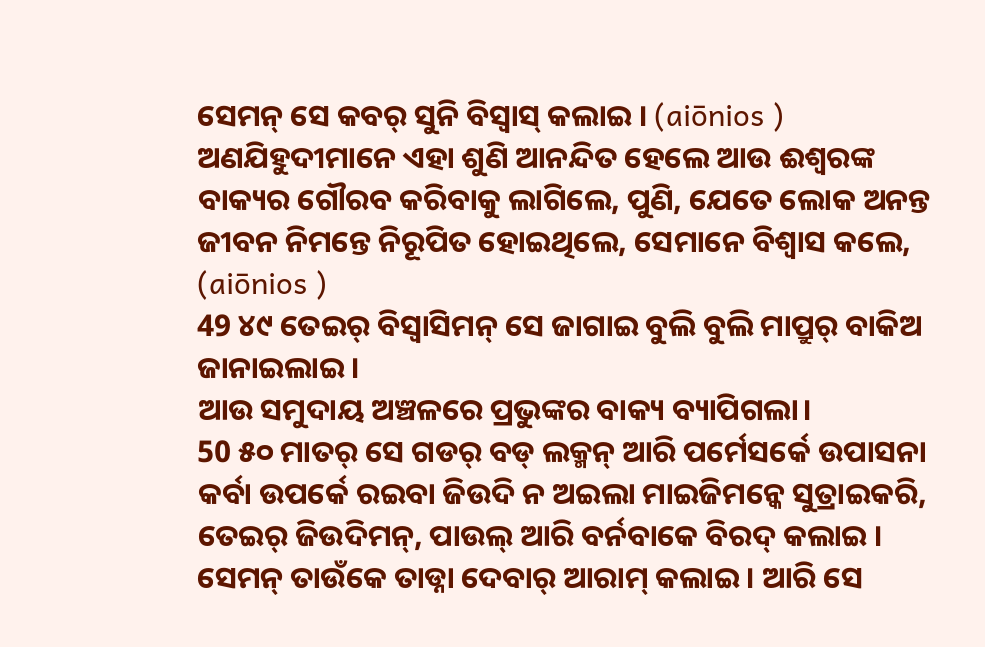ସେମନ୍ ସେ କବର୍ ସୁନି ବିସ୍ବାସ୍ କଲାଇ । (aiōnios )
ଅଣଯିହୁଦୀମାନେ ଏହା ଶୁଣି ଆନନ୍ଦିତ ହେଲେ ଆଉ ଈଶ୍ବରଙ୍କ ବାକ୍ୟର ଗୌରବ କରିବାକୁ ଲାଗିଲେ, ପୁଣି, ଯେତେ ଲୋକ ଅନନ୍ତ ଜୀବନ ନିମନ୍ତେ ନିରୂପିତ ହୋଇଥିଲେ, ସେମାନେ ବିଶ୍ୱାସ କଲେ, (aiōnios )
49 ୪୯ ତେଇର୍ ବିସ୍ବାସିମନ୍ ସେ ଜାଗାଇ ବୁଲି ବୁଲି ମାପ୍ରୁର୍ ବାକିଅ ଜାନାଇଲାଇ ।
ଆଉ ସମୁଦାୟ ଅଞ୍ଚଳରେ ପ୍ରଭୁଙ୍କର ବାକ୍ୟ ବ୍ୟାପିଗଲା।
50 ୫୦ ମାତର୍ ସେ ଗଡର୍ ବଡ୍ ଲକ୍ମନ୍ ଆରି ପର୍ମେସର୍କେ ଉପାସନା କର୍ବା ଉପର୍କେ ରଇବା ଜିଉଦି ନ ଅଇଲା ମାଇଜିମନ୍କେ ସୁତ୍ରାଇକରି, ତେଇର୍ ଜିଉଦିମନ୍, ପାଉଲ୍ ଆରି ବର୍ନବାକେ ବିରଦ୍ କଲାଇ । ସେମନ୍ ତାଉଁକେ ତାଡ୍ନା ଦେବାର୍ ଆରାମ୍ କଲାଇ । ଆରି ସେ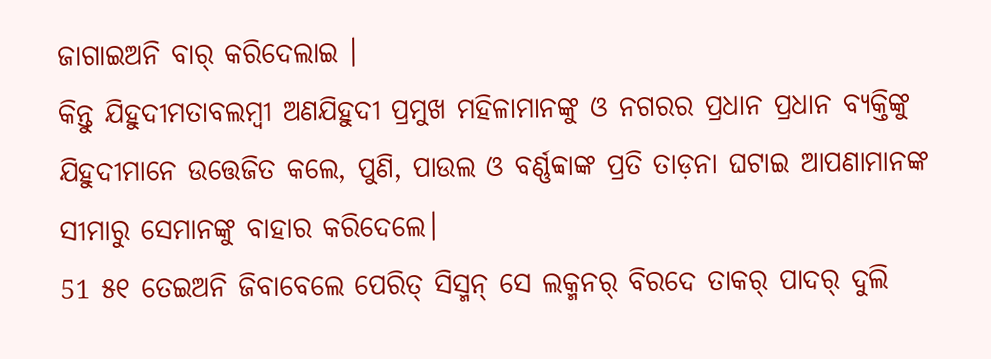ଜାଗାଇଅନି ବାର୍ କରିଦେଲାଇ ।
କିନ୍ତୁ ଯିହୁଦୀମତାବଲମ୍ବୀ ଅଣଯିହୁଦୀ ପ୍ରମୁଖ ମହିଳାମାନଙ୍କୁ ଓ ନଗରର ପ୍ରଧାନ ପ୍ରଧାନ ବ୍ୟକ୍ତିଙ୍କୁ ଯିହୁଦୀମାନେ ଉତ୍ତେଜିତ କଲେ, ପୁଣି, ପାଉଲ ଓ ବର୍ଣ୍ଣବ୍ବାଙ୍କ ପ୍ରତି ତାଡ଼ନା ଘଟାଇ ଆପଣାମାନଙ୍କ ସୀମାରୁ ସେମାନଙ୍କୁ ବାହାର କରିଦେଲେ।
51 ୫୧ ତେଇଅନି ଜିବାବେଲେ ପେରିତ୍ ସିସ୍ମନ୍ ସେ ଲକ୍ମନର୍ ବିରଦେ ତାକର୍ ପାଦର୍ ଦୁଲି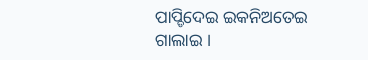ପାପ୍ଡିଦେଇ ଇକନିଅତେଇ ଗାଲାଇ ।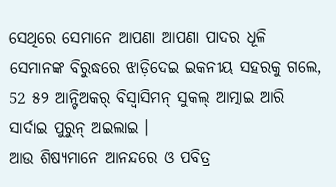ସେଥିରେ ସେମାନେ ଆପଣା ଆପଣା ପାଦର ଧୂଳି ସେମାନଙ୍କ ବିରୁଦ୍ଧରେ ଝାଡ଼ିଦେଇ ଇକନୀୟ ସହରକୁ ଗଲେ,
52 ୫୨ ଆନ୍ଟିଅକର୍ ବିସ୍ବାସିମନ୍ ସୁକଲ୍ ଆତ୍ମାଇ ଆରି ସାର୍ଦାଇ ପୁରୁନ୍ ଅଇଲାଇ ।
ଆଉ ଶିଷ୍ୟମାନେ ଆନନ୍ଦରେ ଓ ପବିତ୍ର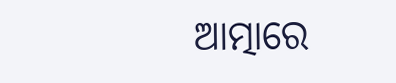ଆତ୍ମାରେ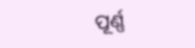ପୂର୍ଣ୍ଣ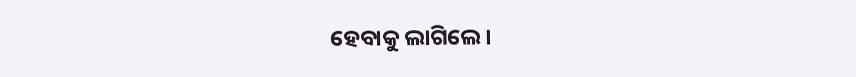ହେବାକୁ ଲାଗିଲେ।